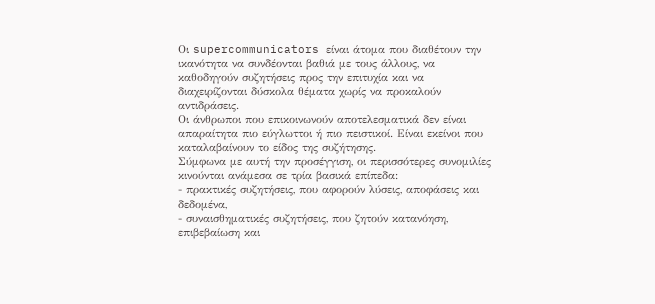Οι supercommunicators είναι άτομα που διαθέτουν την ικανότητα να συνδέονται βαθιά με τους άλλους, να καθοδηγούν συζητήσεις προς την επιτυχία και να διαχειρίζονται δύσκολα θέματα χωρίς να προκαλούν αντιδράσεις.
Οι άνθρωποι που επικοινωνούν αποτελεσματικά δεν είναι απαραίτητα πιο εύγλωττοι ή πιο πειστικοί. Είναι εκείνοι που καταλαβαίνουν το είδος της συζήτησης.
Σύμφωνα με αυτή την προσέγγιση, οι περισσότερες συνομιλίες κινούνται ανάμεσα σε τρία βασικά επίπεδα:
- πρακτικές συζητήσεις, που αφορούν λύσεις, αποφάσεις και δεδομένα,
- συναισθηματικές συζητήσεις, που ζητούν κατανόηση, επιβεβαίωση και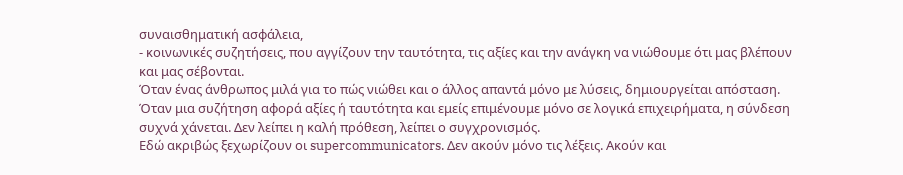συναισθηματική ασφάλεια,
- κοινωνικές συζητήσεις, που αγγίζουν την ταυτότητα, τις αξίες και την ανάγκη να νιώθουμε ότι μας βλέπουν και μας σέβονται.
Όταν ένας άνθρωπος μιλά για το πώς νιώθει και ο άλλος απαντά μόνο με λύσεις, δημιουργείται απόσταση. Όταν μια συζήτηση αφορά αξίες ή ταυτότητα και εμείς επιμένουμε μόνο σε λογικά επιχειρήματα, η σύνδεση συχνά χάνεται. Δεν λείπει η καλή πρόθεση, λείπει ο συγχρονισμός.
Εδώ ακριβώς ξεχωρίζουν οι supercommunicators. Δεν ακούν μόνο τις λέξεις. Ακούν και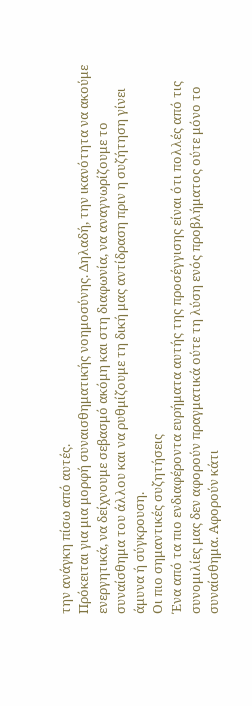την ανάγκη πίσω από αυτές.
Πρόκειται για μια μορφή συναισθηματικής νοημοσύνης. Δηλαδή, την ικανότητα να ακούμε ενεργητικά, να δείχνουμε σεβασμό ακόμη και στη διαφωνία, να αναγνωρίζουμε το συναίσθημα του άλλου και να ρυθμίζουμε τη δική μας αντίδραση πριν η συζήτηση γίνει άμυνα ή σύγκρουση.
Οι πιο σημαντικές συζητήσεις
Ένα από τα πιο ενδιαφέροντα ευρήματα αυτής της προσέγγισης είναι ότι πολλές από τις συνομιλίες μας δεν αφορούν πραγματικά ούτε τη λύση ενός προβλήματος ούτε μόνο το συναίσθημα. Αφορούν κάτι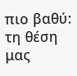πιο βαθύ: τη θέση μας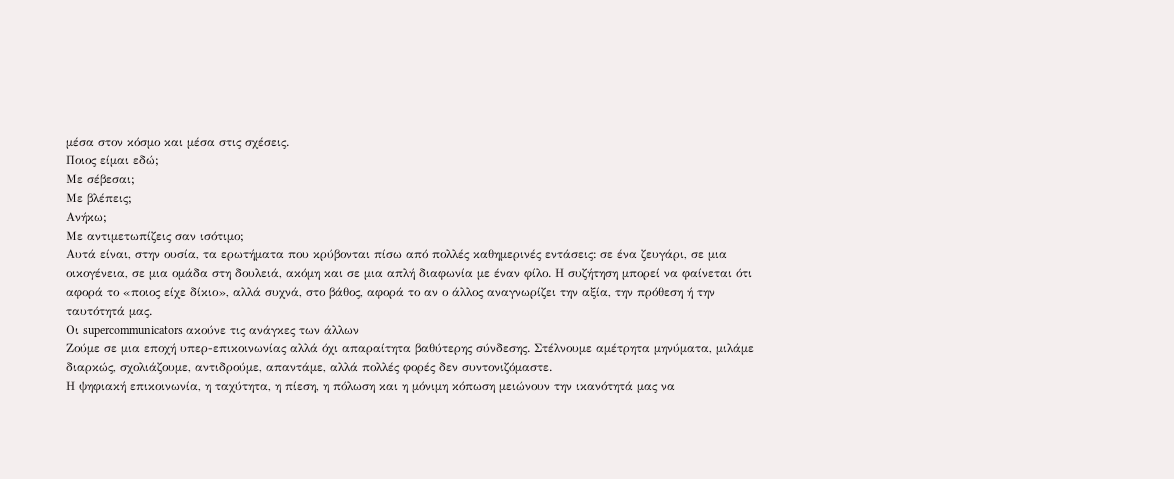μέσα στον κόσμο και μέσα στις σχέσεις.
Ποιος είμαι εδώ;
Με σέβεσαι;
Με βλέπεις;
Ανήκω;
Με αντιμετωπίζεις σαν ισότιμο;
Αυτά είναι, στην ουσία, τα ερωτήματα που κρύβονται πίσω από πολλές καθημερινές εντάσεις: σε ένα ζευγάρι, σε μια οικογένεια, σε μια ομάδα στη δουλειά, ακόμη και σε μια απλή διαφωνία με έναν φίλο. Η συζήτηση μπορεί να φαίνεται ότι αφορά το «ποιος είχε δίκιο», αλλά συχνά, στο βάθος, αφορά το αν ο άλλος αναγνωρίζει την αξία, την πρόθεση ή την ταυτότητά μας.
Οι supercommunicators ακούνε τις ανάγκες των άλλων
Ζούμε σε μια εποχή υπερ-επικοινωνίας αλλά όχι απαραίτητα βαθύτερης σύνδεσης. Στέλνουμε αμέτρητα μηνύματα, μιλάμε διαρκώς, σχολιάζουμε, αντιδρούμε, απαντάμε, αλλά πολλές φορές δεν συντονιζόμαστε.
Η ψηφιακή επικοινωνία, η ταχύτητα, η πίεση, η πόλωση και η μόνιμη κόπωση μειώνουν την ικανότητά μας να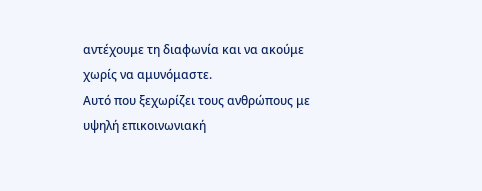αντέχουμε τη διαφωνία και να ακούμε χωρίς να αμυνόμαστε.
Αυτό που ξεχωρίζει τους ανθρώπους με υψηλή επικοινωνιακή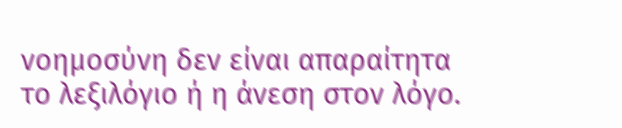νοημοσύνη δεν είναι απαραίτητα το λεξιλόγιο ή η άνεση στον λόγο.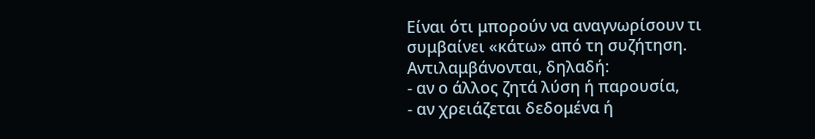Είναι ότι μπορούν να αναγνωρίσουν τι συμβαίνει «κάτω» από τη συζήτηση.
Αντιλαμβάνονται, δηλαδή:
- αν ο άλλος ζητά λύση ή παρουσία,
- αν χρειάζεται δεδομένα ή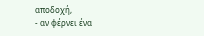αποδοχή,
- αν φέρνει ένα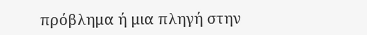πρόβλημα ή μια πληγή στην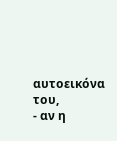αυτοεικόνα του,
- αν η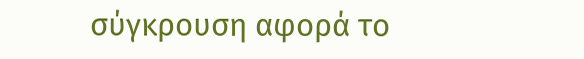σύγκρουση αφορά το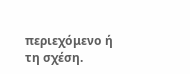περιεχόμενο ή τη σχέση.